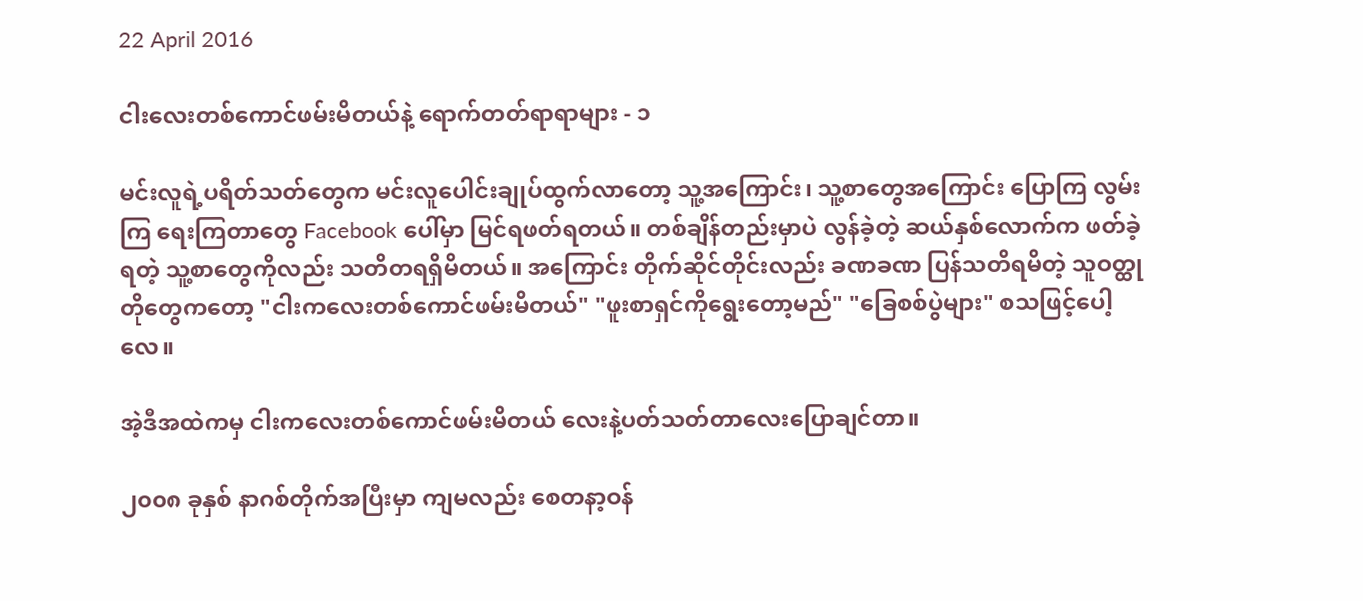22 April 2016

ငါးလေးတစ်ကောင်ဖမ်းမိတယ်နဲ့ ရောက်တတ်ရာရာများ - ၁

မင်းလူရဲ့ပရိတ်သတ်တွေက မင်းလူပေါင်းချုပ်ထွက်လာတော့ သူ့အကြောင်း၊ သူ့စာတွေအကြောင်း ပြောကြ လွမ်းကြ ရေးကြတာတွေ Facebook ပေါ်မှာ မြင်ရဖတ်ရတယ်။ တစ်ချိန်တည်းမှာပဲ လွန်ခဲ့တဲ့ ဆယ်နှစ်လောက်က ဖတ်ခဲ့ရတဲ့ သူ့စာတွေကိုလည်း သတိတရရှိမိတယ်။ အကြောင်း တိုက်ဆိုင်တိုင်းလည်း ခဏခဏ ပြန်သတိရမိတဲ့ သူဝတ္ထုတိုတွေကတော့ "ငါးကလေးတစ်ကောင်ဖမ်းမိတယ်" "ဖူးစာရှင်ကိုရွေးတော့မည်" "ခြေစစ်ပွဲများ" စသဖြင့်ပေါ့လေ။

အဲ့ဒီအထဲကမှ ငါးကလေးတစ်ကောင်ဖမ်းမိတယ် လေးနဲ့ပတ်သတ်တာလေးပြောချင်တာ။

၂၀၀၈ ခုနှစ် နာဂစ်တိုက်အပြီးမှာ ကျမလည်း စေတနာ့ဝန်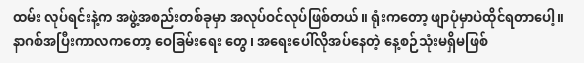ထမ်း လုပ်ရင်းနဲ့က အဖွဲ့အစည်းတစ်ခုမှာ အလုပ်ဝင်လုပ်ဖြစ်တယ်။ ရုံးကတော့ ဖျာပုံမှာပဲထိုင်ရတာပေါ့။ နာဂစ်အပြီးကာလကတော့ ဝေခြမ်းရေး တွေ၊ အရေးပေါ်လိုအပ်နေတဲ့ နေ့စဉ်သုံးမရှိမဖြစ်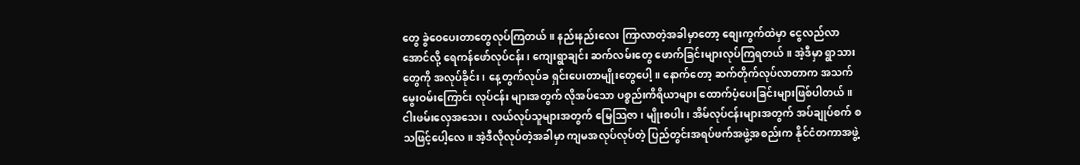တွေ ခွဲဝေပေးတာတွေလုပ်ကြတယ်။ နည်းနည်းလေး ကြာလာတဲ့အခါမှာတော့ စျေးကွက်ထဲမှာ ငွေလည်လာအောင်လို့ ရေကန်ဖော်လုပ်ငန်း၊ ကျေးရွာချင်း ဆက်လမ်းတွေ ဖောက်ခြင်းများလုပ်ကြရတယ်။ အဲ့ဒီမှာ ရွာသားတွေကို အလုပ်ခိုင်း၊ နေ့တွက်လုပ်ခ ရှင်းပေးတာမျိုးတွေပေါ့။ နောက်တော့ ဆက်တိုက်လုပ်လာတာက အသက်မွေးဝမ်းကြောင်း လုပ်ငန်း များအတွက် လိုအပ်သော ပစ္စည်းကိရိယာများ ထောက်ပံ့ပေးခြင်းများဖြစ်ပါတယ်။ ငါးဖမ်းလှေအသေး၊ လယ်လုပ်သူများအတွက် မြေသြဇာ၊ မျိုးစပါး၊ အိမ်လုပ်ငန်းများအတွက် အပ်ချုပ်စက် စသဖြင့်ပေါ့လေ။ အဲ့ဒီလိုလုပ်တဲ့အခါမှာ ကျမအလုပ်လုပ်တဲ့ ပြည်တွင်းအရပ်ဖက်အဖွဲ့အစည်းက နိုင်ငံတကာအဖွဲ့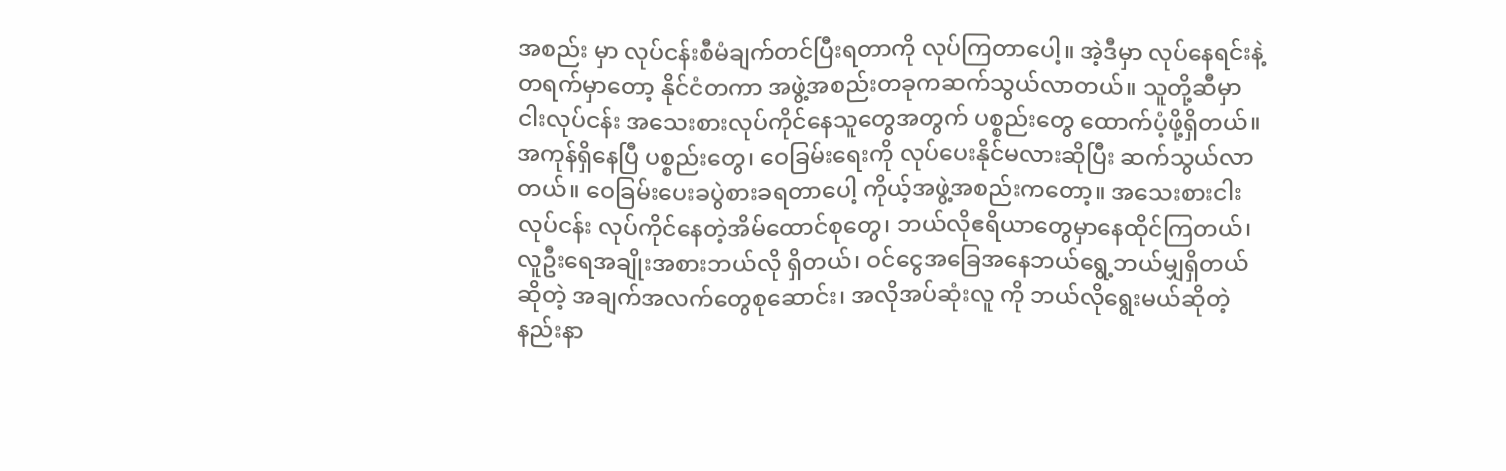အစည်း မှာ လုပ်ငန်းစီမံချက်တင်ပြီးရတာကို လုပ်ကြတာပေါ့။ အဲ့ဒီမှာ လုပ်နေရင်းနဲ့ တရက်မှာတော့ နိုင်ငံတကာ အဖွဲ့အစည်းတခုကဆက်သွယ်လာတယ်။ သူတို့ဆီမှာ ငါးလုပ်ငန်း အသေးစားလုပ်ကိုင်နေသူတွေအတွက် ပစ္စည်းတွေ ထောက်ပံ့ဖို့ရှိတယ်။ အကုန်ရှိနေပြီ ပစ္စည်းတွေ၊ ဝေခြမ်းရေးကို လုပ်ပေးနိုင်မလားဆိုပြီး ဆက်သွယ်လာတယ်။ ဝေခြမ်းပေးခပွဲစားခရတာပေါ့ ကိုယ့်အဖွဲ့အစည်းကတော့။ အသေးစားငါးလုပ်ငန်း လုပ်ကိုင်နေတဲ့အိမ်ထောင်စုတွေ၊ ဘယ်လိုဧရိယာတွေမှာနေထိုင်ကြတယ်၊ လူဦးရေအချိုးအစားဘယ်လို ရှိတယ်၊ ဝင်ငွေအခြေအနေဘယ်ရွေ့ဘယ်မျှရှိတယ်ဆိုတဲ့ အချက်အလက်တွေစုဆောင်း၊ အလိုအပ်ဆုံးလူ ကို ဘယ်လိုရွေးမယ်ဆိုတဲ့နည်းနာ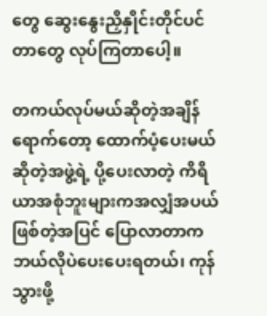တွေ ဆွေးနွေးညှိနှိုင်းတိုင်ပင်တာတွေ လုပ်ကြတာပေါ့။

တကယ်လုပ်မယ်ဆိုတဲ့အချိန်ရောက်တော့ ထောက်ပံ့ပေးမယ်ဆိုတဲ့အဖွဲ့ရဲ့ ပို့ပေးလာတဲ့ ကိရိယာအစုံဘူးများကအလျှံအပယ်ဖြစ်တဲ့အပြင် ပြောလာတာက ဘယ်လိုပဲပေးပေးရတယ်၊ ကုန်သွားဖို့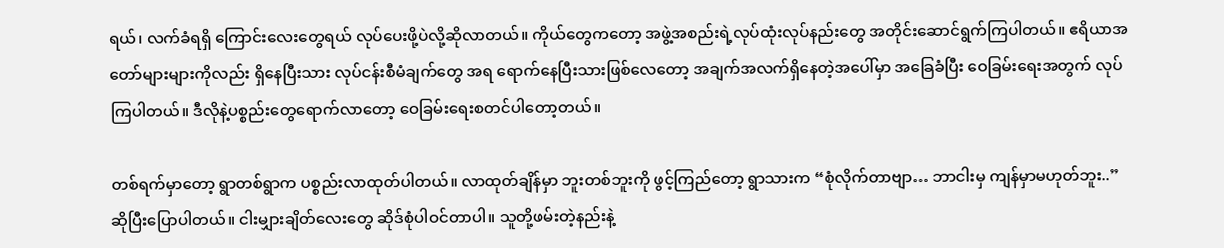ရယ်၊ လက်ခံရရှိ ကြောင်းလေးတွေရယ် လုပ်ပေးဖို့ပဲလို့ဆိုလာတယ်။ ကိုယ်တွေကတော့ အဖွဲ့အစည်းရဲ့လုပ်ထုံးလုပ်နည်းတွေ အတိုင်းဆောင်ရွက်ကြပါတယ်။ ဧရိယာအတော်များများကိုလည်း ရှိနေပြီးသား လုပ်ငန်းစီမံချက်တွေ အရ ရောက်နေပြီးသားဖြစ်လေတော့ အချက်အလက်ရှိနေတဲ့အပေါ်မှာ အခြေခံပြီး ဝေခြမ်းရေးအတွက် လုပ်ကြပါတယ်။ ဒီလိုနဲ့ပစ္စည်းတွေရောက်လာတော့ ဝေခြမ်းရေးစတင်ပါတော့တယ်။

တစ်ရက်မှာတော့ ရွာတစ်ရွာက ပစ္စည်းလာထုတ်ပါတယ်။ လာထုတ်ချိန်မှာ ဘူးတစ်ဘူးကို ဖွင့်ကြည်တော့ ရွာသားက “စုံလိုက်တာဗျာ… ဘာငါးမှ ကျန်မှာမဟုတ်ဘူး..”ဆိုပြီးပြောပါတယ်။ ငါးမျှားချိတ်လေးတွေ ဆိုဒ်စုံပါဝင်တာပါ။ သူတို့ဖမ်းတဲ့နည်းနဲ့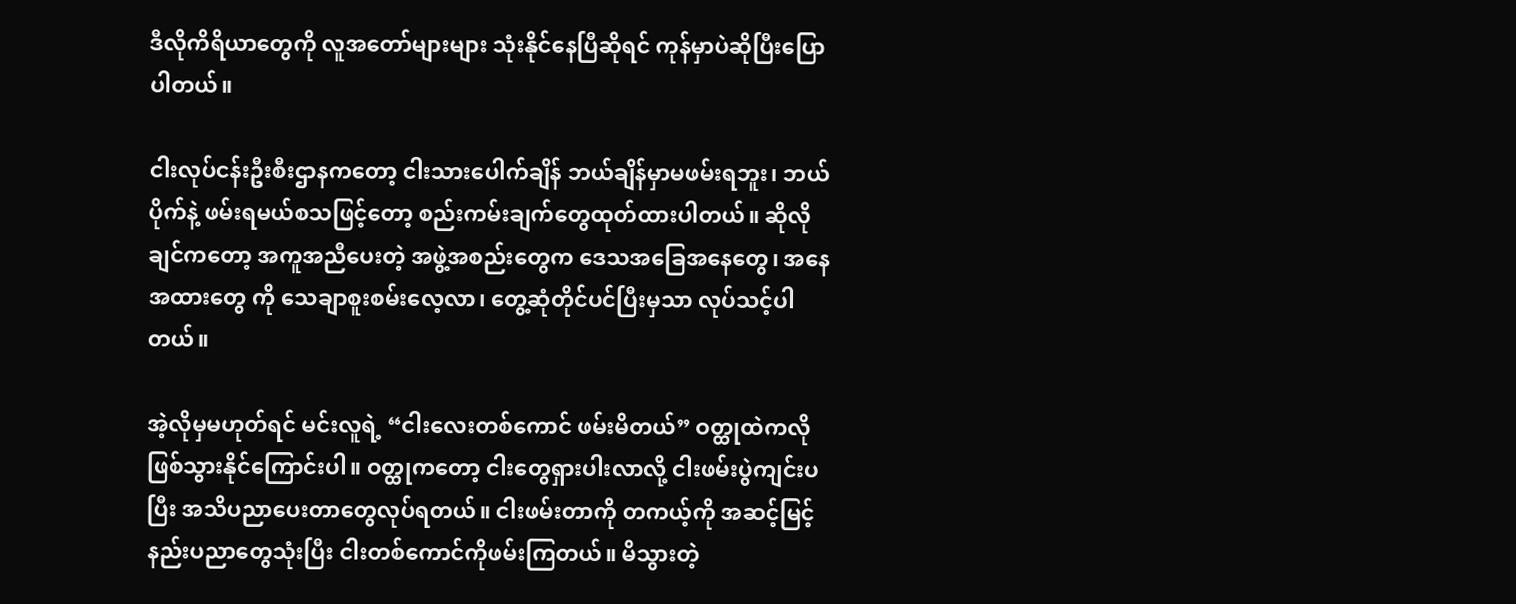ဒီလိုကိရိယာတွေကို လူအတော်များများ သုံးနိုင်နေပြီဆိုရင် ကုန်မှာပဲဆိုပြီးပြောပါတယ်။

ငါးလုပ်ငန်းဦးစီးဌာနကတော့ ငါးသားပေါက်ချိန် ဘယ်ချိန်မှာမဖမ်းရဘူး၊ ဘယ်ပိုက်နဲ့ ဖမ်းရမယ်စသဖြင့်တော့ စည်းကမ်းချက်တွေထုတ်ထားပါတယ်။ ဆိုလိုချင်ကတော့ အကူအညီပေးတဲ့ အဖွဲ့အစည်းတွေက ဒေသအခြေအနေတွေ၊ အနေအထားတွေ ကို သေချာစူးစမ်းလေ့လာ၊ တွေ့ဆုံတိုင်ပင်ပြီးမှသာ လုပ်သင့်ပါတယ်။

အဲ့လိုမှမဟုတ်ရင် မင်းလူရဲ့ “ငါးလေးတစ်ကောင် ဖမ်းမိတယ်” ဝတ္ထုထဲကလိုဖြစ်သွားနိုင်ကြောင်းပါ။ ဝတ္ထုကတော့ ငါးတွေရှားပါးလာလို့ ငါးဖမ်းပွဲကျင်းပပြီး အသိပညာပေးတာတွေလုပ်ရတယ်။ ငါးဖမ်းတာကို တကယ့်ကို အဆင့်မြင့်နည်းပညာတွေသုံးပြီး ငါးတစ်ကောင်ကိုဖမ်းကြတယ်။ မိသွားတဲ့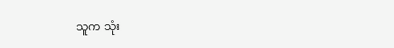သူက သုံး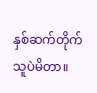နှစ်ဆက်တိုက် သူပဲမိတာ။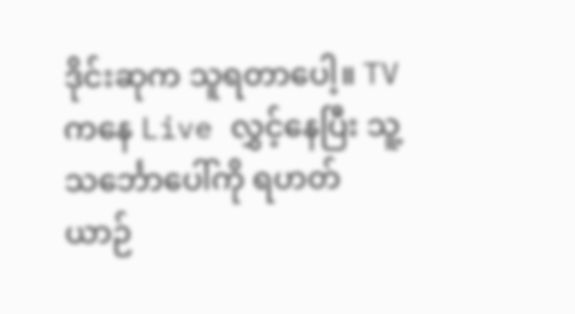ဒိုင်းဆုက သူရတာပေါ့။ TV ကနေ Live လွှင့်နေပြီး သူ့သင်္ဘောပေါ်ကို ရဟတ်ယာဉ်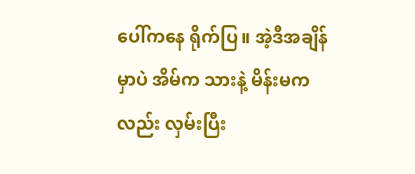ပေါ်ကနေ ရိုက်ပြ။ အဲ့ဒီအချိန်မှာပဲ အိမ်က သားနဲ့ မိန်းမကလည်း လှမ်းပြီး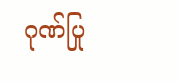ဂုဏ်ပြု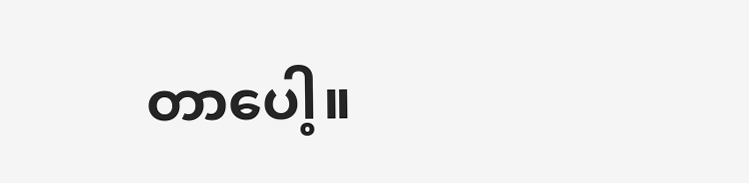တာပေါ့။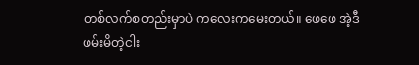တစ်လက်စတည်းမှာပဲ ကလေးကမေးတယ်။ ဖေဖေ အဲ့ဒီဖမ်းမိတဲ့ငါး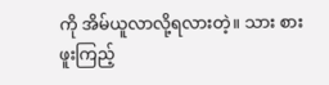ကို အိမ်ယူလာလို့ရလားတဲ့။ သား စားဖူးကြည့်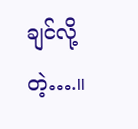ချင်လို့တဲ့….။